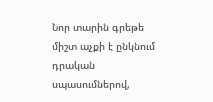Նոր տարին գրեթե միշտ աչքի է ընկնում դրական սպասումներով,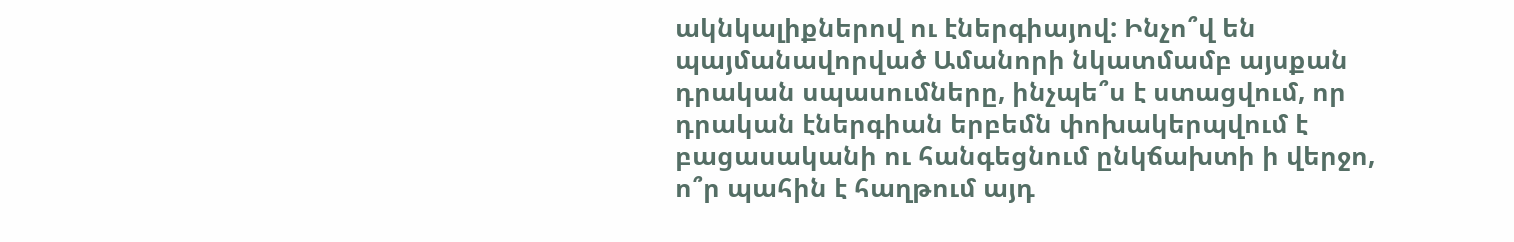ակնկալիքներով ու էներգիայով: Ինչո՞վ են պայմանավորված Ամանորի նկատմամբ այսքան դրական սպասումները, ինչպե՞ս է ստացվում, որ դրական էներգիան երբեմն փոխակերպվում է բացասականի ու հանգեցնում ընկճախտի ի վերջո, ո՞ր պահին է հաղթում այդ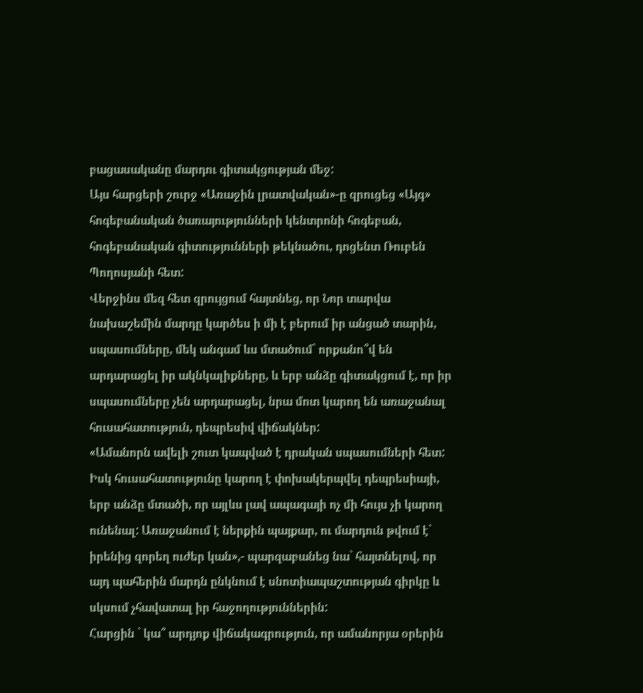բացասականը մարդու գիտակցության մեջ:
Այս հարցերի շուրջ «Առաջին լրատվական»-ը զրուցեց «Այգ» հոգեբանական ծառայությունների կենտրոնի հոգեբան, հոգեբանական գիտությունների թեկնածու, դոցենտ Ռուբեն Պողոսյանի հետ:
Վերջինս մեզ հետ զրույցում հայտնեց, որ Նոր տարվա նախաշեմին մարդը կարծես ի մի է բերում իր անցած տարին, սպասումները, մեկ անգամ ևս մտածում` որքանո՞վ են արդարացել իր ակնկալիքները, և երբ անձը գիտակցում է, որ իր սպասումները չեն արդարացել, նրա մոտ կարող են առաջանալ հուսահատություն, դեպրեսիվ վիճակներ:
«Ամանորն ավելի շուտ կապված է դրական սպասումների հետ: Իսկ հուսահատությունը կարող է փոխակերպվել դեպրեսիայի, երբ անձը մտածի, որ այլևս լավ ապագայի ոչ մի հույս չի կարող ունենալ: Առաջանում է ներքին պայքար, ու մարդուն թվում է` իրենից զորեղ ուժեր կան»,- պարզաբանեց նա` հայտնելով, որ այդ պահերին մարդն ընկնում է սնոտիապաշտության գիրկը և սկսում չհավատալ իր հաջողություններին:
Հարցին ` կա՞ արդյոք վիճակագրություն, որ ամանորյա օրերին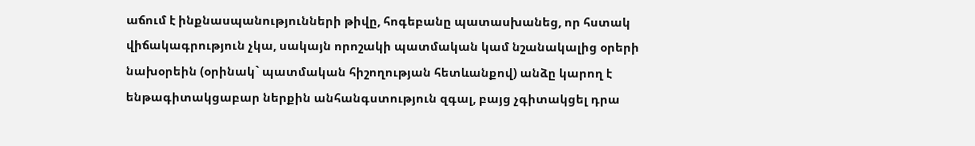աճում է ինքնասպանությունների թիվը, հոգեբանը պատասխանեց, որ հստակ վիճակագրություն չկա, սակայն որոշակի պատմական կամ նշանակալից օրերի նախօրեին (օրինակ` պատմական հիշողության հետևանքով) անձը կարող է ենթագիտակցաբար ներքին անհանգստություն զգալ, բայց չգիտակցել դրա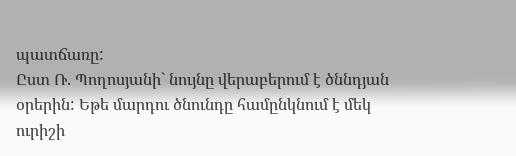պատճառը:
Ըստ Ռ. Պողոսյանի` նույնը վերաբերում է ծննդյան օրերին: Եթե մարդու ծնունդը համընկնում է մեկ ուրիշի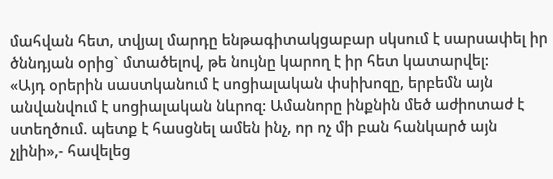մահվան հետ, տվյալ մարդը ենթագիտակցաբար սկսում է սարսափել իր ծննդյան օրից` մտածելով, թե նույնը կարող է իր հետ կատարվել:
«Այդ օրերին սաստկանում է սոցիալական փսիխոզը, երբեմն այն անվանվում է սոցիալական նևրոզ: Ամանորը ինքնին մեծ աժիոտաժ է ստեղծում. պետք է հասցնել ամեն ինչ, որ ոչ մի բան հանկարծ այն չլինի»,- հավելեց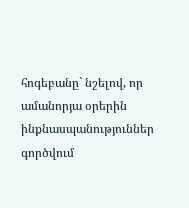հոգեբանը` նշելով, որ ամանորյա օրերին ինքնասպանություններ գործվում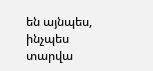են այնպես, ինչպես տարվա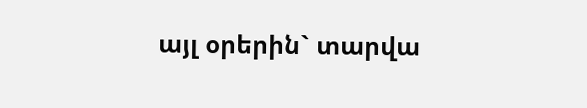այլ օրերին` տարվա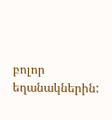բոլոր եղանակներին: